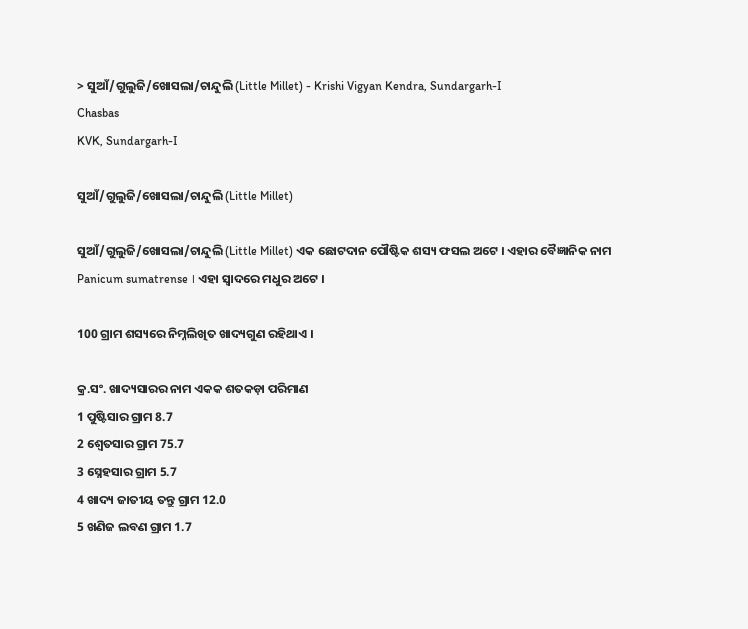> ସୁଆଁ/ଗୁଲୁଜି/ଖୋସଲା/ଚାନ୍ଦୁଲି (Little Millet) - Krishi Vigyan Kendra, Sundargarh-I
Chasbas
KVK, Sundargarh-I

ସୁଆଁ/ଗୁଲୁଜି/ଖୋସଲା/ଚାନ୍ଦୁଲି (Little Millet)

ସୁଆଁ/ଗୁଲୁଜି/ଖୋସଲା/ଚାନ୍ଦୁଲି (Little Millet) ଏକ ଛୋଟଦାନ ପୌଷ୍ଟିକ ଶସ୍ୟ ଫସଲ ଅଟେ । ଏହାର ବୈଜ୍ଞାନିକ ନାମ Panicum sumatrense । ଏହା ସ୍ୱାଦରେ ମଧୁର ଅଟେ ।

100 ଗ୍ରାମ ଶସ୍ୟରେ ନିମ୍ନଲିଖିତ ଖାଦ୍ୟଗୁଣ ରହିଥାଏ ।

କ୍ର.ସଂ. ଖାଦ୍ୟସାରର ନାମ ଏକକ ଶତକଡ଼ା ପରିମାଣ
1 ପୁଷ୍ଟିସାର ଗ୍ରାମ 8.7
2 ଶ୍ୱେତସାର ଗ୍ରାମ 75.7
3 ସ୍ନେହସାର ଗ୍ରାମ 5.7
4 ଖାଦ୍ୟ ଜାତୀୟ ତନ୍ତୁ ଗ୍ରାମ 12.0
5 ଖଣିଜ ଲବଣ ଗ୍ରାମ 1.7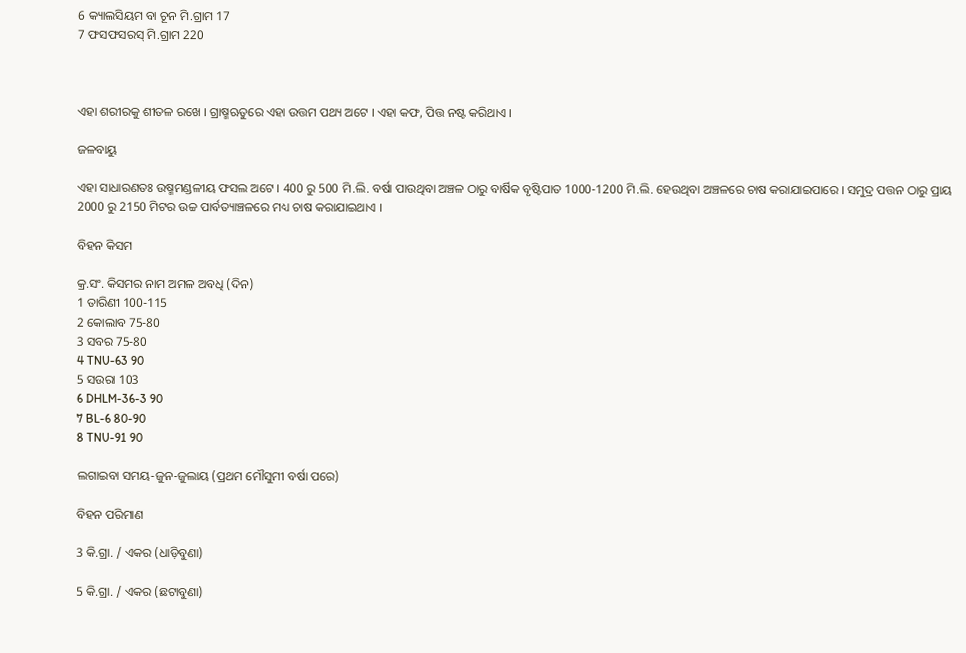6 କ୍ୟାଲସିୟମ ବା ଚୂନ ମି.ଗ୍ରାମ 17
7 ଫସଫସରସ୍ ମି.ଗ୍ରାମ 220



ଏହା ଶରୀରକୁ ଶୀତଳ ରଖେ । ଗ୍ରାଷ୍ମଋତୁରେ ଏହା ଉତ୍ତମ ପଥ୍ୟ ଅଟେ । ଏହା କଫ, ପିତ୍ତ ନଷ୍ଟ କରିଥାଏ ।

ଜଳବାୟୁ

ଏହା ସାଧାରଣତଃ ଉଷ୍ମମଣ୍ଡଳୀୟ ଫସଲ ଅଟେ । 400 ରୁ 500 ମି.ଲି. ବର୍ଷା ପାଉଥିବା ଅଞ୍ଚଳ ଠାରୁ ବାର୍ଷିକ ବୃଷ୍ଟିପାତ 1000-1200 ମି.ଲି. ହେଉଥିବା ଅଞ୍ଚଳରେ ଚାଷ କରାଯାଇପାରେ । ସମୁଦ୍ର ପତ୍ତନ ଠାରୁ ପ୍ରାୟ 2000 ରୁ 2150 ମିଟର ଉଚ୍ଚ ପାର୍ବତ୍ୟାଞ୍ଚଳରେ ମଧ୍ୟ ଚାଷ କରାଯାଇଥାଏ ।

ବିହନ କିସମ

କ୍ର.ସଂ. କିସମର ନାମ ଅମଳ ଅବଧି (ଦିନ)
1 ତାରିଣୀ 100-115
2 କୋଲାବ 75-80
3 ସବର 75-80
4 TNU-63 90
5 ସଉରା 103
6 DHLM-36-3 90
7 BL-6 80-90
8 TNU-91 90

ଲଗାଇବା ସମୟ-ଜୁନ-ଜୁଲାୟ (ପ୍ରଥମ ମୌସୁମୀ ବର୍ଷା ପରେ)

ବିହନ ପରିମାଣ

3 କି.ଗ୍ରା. / ଏକର (ଧାଡ଼ିବୁଣା)

5 କି.ଗ୍ରା. / ଏକର (ଛଟାବୁଣା)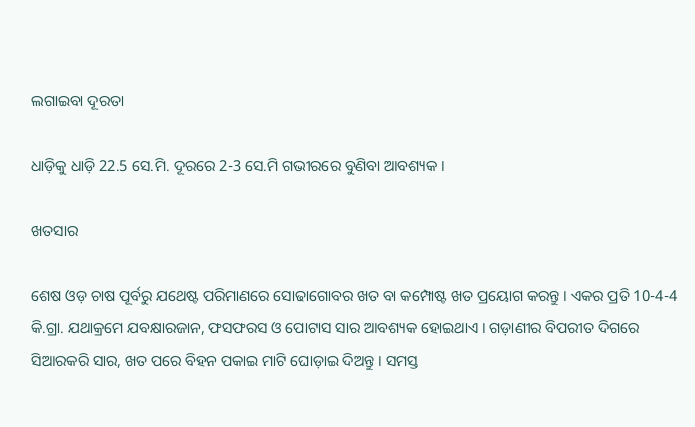ଲଗାଇବା ଦୂରତା

ଧାଡ଼ିକୁ ଧାଡ଼ି 22.5 ସେ.ମି. ଦୂରରେ 2-3 ସେ.ମି ଗଭୀରରେ ବୁଣିବା ଆବଶ୍ୟକ ।

ଖତସାର

ଶେଷ ଓଡ଼ ଚାଷ ପୂର୍ବରୁ ଯଥେଷ୍ଟ ପରିମାଣରେ ସୋଢାଗୋବର ଖତ ବା କମ୍ପୋଷ୍ଟ ଖତ ପ୍ରୟୋଗ କରନ୍ତୁ । ଏକର ପ୍ରତି 10-4-4 କି.ଗ୍ରା. ଯଥାକ୍ରମେ ଯବକ୍ଷାରଜାନ, ଫସଫରସ ଓ ପୋଟାସ ସାର ଆବଶ୍ୟକ ହୋଇଥାଏ । ଗଡ଼ାଣୀର ବିପରୀତ ଦିଗରେ ସିଆରକରି ସାର, ଖତ ପରେ ବିହନ ପକାଇ ମାଟି ଘୋଡ଼ାଇ ଦିଅନ୍ତୁ । ସମସ୍ତ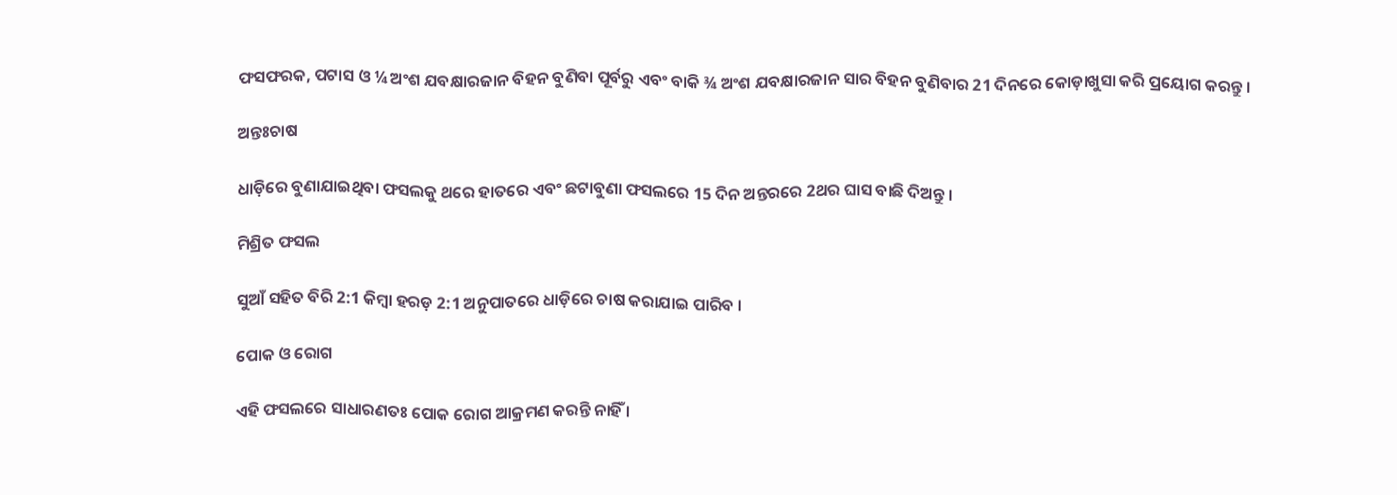ଫସଫରକ, ପଟାସ ଓ ¼ ଅଂଶ ଯବକ୍ଷାରଜାନ ବିହନ ବୁଣିବା ପୂର୍ବରୁ ଏବଂ ବାକି ¾ ଅଂଶ ଯବକ୍ଷାରଜାନ ସାର ବିହନ ବୁଣିବାର 21 ଦିନରେ କୋଡ଼ାଖୁସା କରି ପ୍ରୟୋଗ କରନ୍ତୁ ।

ଅନ୍ତଃଚାଷ

ଧାଡ଼ିରେ ବୁଣାଯାଇଥିବା ଫସଲକୁ ଥରେ ହାତରେ ଏବଂ ଛଟାବୁଣା ଫସଲରେ 15 ଦିନ ଅନ୍ତରରେ 2ଥର ଘାସ ବାଛି ଦିଅନ୍ତୁ ।

ମିଶ୍ରିତ ଫସଲ

ସୁଆଁ ସହିତ ବିରି 2:1 କିମ୍ବା ହରଡ଼ 2:1 ଅନୁପାତରେ ଧାଡ଼ିରେ ଚାଷ କରାଯାଇ ପାରିବ ।

ପୋକ ଓ ରୋଗ

ଏହି ଫସଲରେ ସାଧାରଣତଃ ପୋକ ରୋଗ ଆକ୍ରମଣ କରନ୍ତି ନାହିଁ ।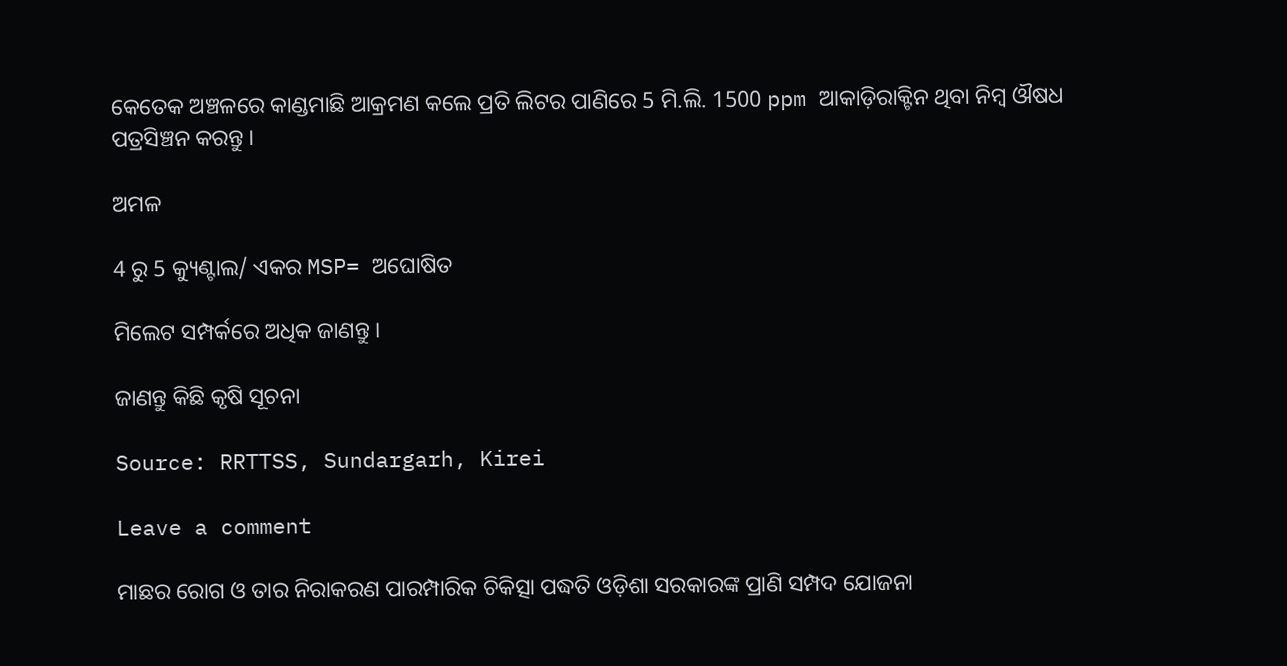କେତେକ ଅଞ୍ଚଳରେ କାଣ୍ଡମାଛି ଆକ୍ରମଣ କଲେ ପ୍ରତି ଲିଟର ପାଣିରେ 5 ମି.ଲି. 1500 ppm ଆକାଡ଼ିରାକ୍ଟିନ ଥିବା ନିମ୍ବ ଔଷଧ ପତ୍ରସିଞ୍ଚନ କରନ୍ତୁ ।

ଅମଳ

4 ରୁ 5 କ୍ୟୁଣ୍ଟାଲ/ ଏକର MSP= ଅଘୋଷିତ

ମିଲେଟ ସମ୍ପର୍କରେ ଅଧିକ ଜାଣନ୍ତୁ ।

ଜାଣନ୍ତୁ କିଛି କୃଷି ସୂଚନା

Source: RRTTSS, Sundargarh, Kirei

Leave a comment

ମାଛର ରୋଗ ଓ ତାର ନିରାକରଣ ପାରମ୍ପାରିକ ଚିକିତ୍ସା ପଦ୍ଧତି ଓଡ଼ିଶା ସରକାରଙ୍କ ପ୍ରାଣି ସମ୍ପଦ ଯୋଜନା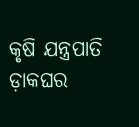କୃଷି ଯନ୍ତ୍ରପାତି ଡ଼ାକଘର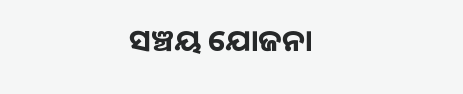ସଞ୍ଚୟ ଯୋଜନା